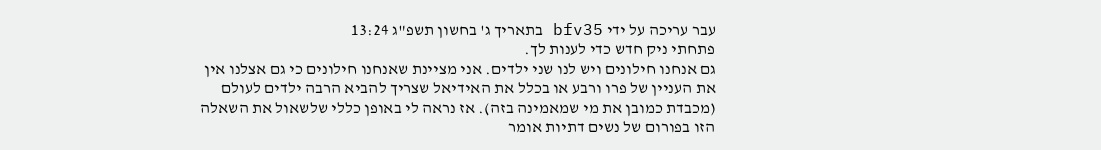עבר עריכה על ידי bfv35 בתאריך ג' בחשון תשפ"ג 13:24
פתחתי ניק חדש כדי לענות לך.
גם אנחנו חילונים ויש לנו שני ילדים. אני מציינת שאנחנו חילונים כי גם אצלנו אין את העניין של פרו ורבע או בכלל את האידיאל שצריך להביא הרבה ילדים לעולם (מכבדת כמובן את מי שמאמינה בזה). אז נראה לי באופן כללי שלשאול את השאלה הזו בפורום של נשים דתיות אומר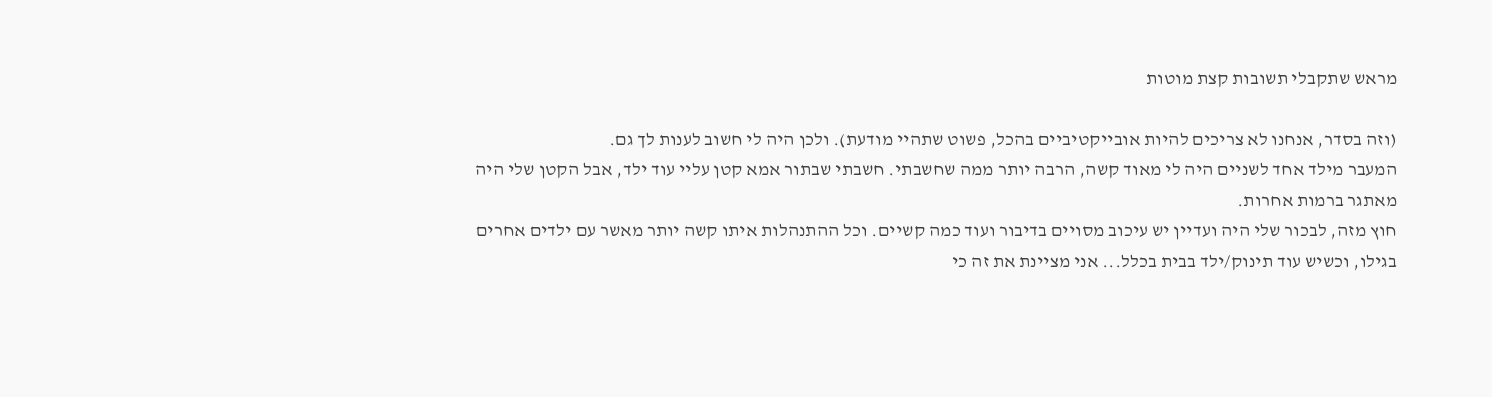מראש שתקבלי תשובות קצת מוטות

(וזה בסדר, אנחנו לא צריכים להיות אובייקטיביים בהכל, פשוט שתהיי מודעת). ולכן היה לי חשוב לענות לך גם.
המעבר מילד אחד לשניים היה לי מאוד קשה, הרבה יותר ממה שחשבתי. חשבתי שבתור אמא קטן עליי עוד ילד, אבל הקטן שלי היה מאתגר ברמות אחרות.
חוץ מזה, לבכור שלי היה ועדיין יש עיכוב מסויים בדיבור ועוד כמה קשיים. וכל ההתנהלות איתו קשה יותר מאשר עם ילדים אחרים בגילו, וכשיש עוד תינוק/ילד בבית בכלל... אני מציינת את זה כי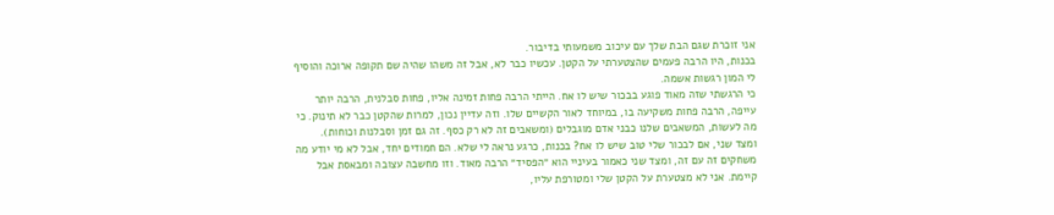אני זוכרת שגם הבת שלך עם עיכוב משמעותי בדיבור.
בכנות, היו הרבה פעמים שהצטערתי על הקטן. עכשיו כבר לא, אבל זה משהו שהיה שם תקופה ארוכה והוסיף לי המון רגשות אשמה.
כי הרגשתי שזה מאוד פוגע בבכור שיש לו אח. הייתי הרבה פחות זמינה אליו, פחות סבלנית, הרבה יותר עייפה, הרבה פחות משקיעה בו, במיוחד לאור הקשיים שלו. וזה עדיין נכון, למרות שהקטן כבר לא תינוק. כי מה לעשות, המשאבים שלנו כבני אדם מוגבלים (ומשאבים זה לא רק כסף. זה גם זמן וסבלנות וכוחות).
ומצד שני, אם לבכור שלי טוב שיש לו אח? בכנות, כרגע נראה לי שלא. הם חמודים יחד, אבל לא מי יודע מה משחקים זה עם זה, ומצד שני כאמור בעיניי הוא ״הפסיד״ הרבה מאוד. וזו מחשבה עצובה ומבאסת אבל קיימת. אני לא מצטערת על הקטן שלי ומטורפת עליו,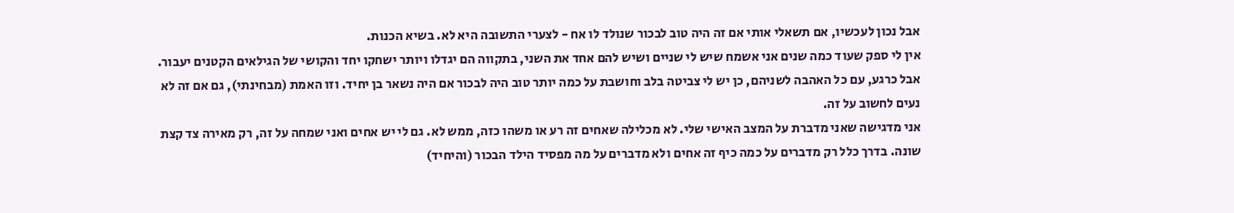אבל נכון לעכשיו, אם תשאלי אותי אם זה היה טוב לבכור שנולד לו אח - לצערי התשובה היא לא. בשיא הכנות.
אין לי ספק שעוד כמה שנים אני אשמח שיש לי שניים ושיש להם אחד את השני, בתקווה הם יגדלו ויותר ישחקו יחד והקושי של הגילאים הקטנים יעבור.
אבל כרגע, עם כל האהבה לשניהם, כן יש לי צביטה בלב וחושבת על כמה יותר טוב היה לבכור אם היה נשאר בן יחיד. וזו האמת (מבחינתי), גם אם זה לא נעים לחשוב על זה.
אני מדגישה שאני מדברת על המצב האישי שלי. לא מכלילה שאחים זה רע או משהו כזה, ממש לא. גם לי יש אחים ואני שמחה על זה, רק מאירה צד קצת שונה. בדרך כלל רק מדברים על כמה כיף זה אחים ולא מדברים על מה מפסיד הילד הבכור (והיחיד)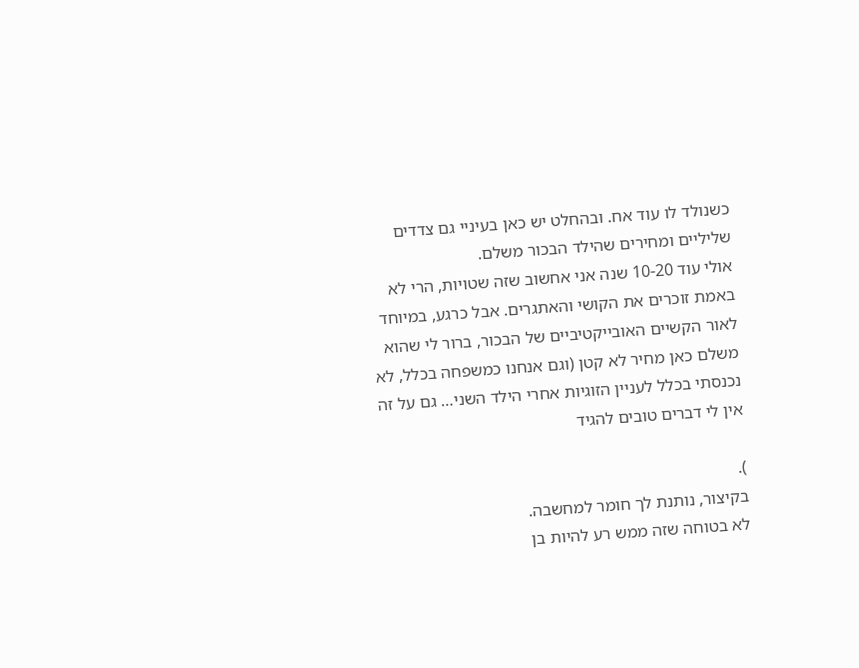כשנולד לו עוד אח. ובהחלט יש כאן בעיניי גם צדדים שליליים ומחירים שהילד הבכור משלם.
אולי עוד 10-20 שנה אני אחשוב שזה שטויות, הרי לא באמת זוכרים את הקושי והאתגרים. אבל כרגע, במיוחד לאור הקשיים האובייקטיביים של הבכור, ברור לי שהוא משלם כאן מחיר לא קטן (וגם אנחנו כמשפחה בכלל, לא נכנסתי בכלל לעניין הזוגיות אחרי הילד השני… גם על זה אין לי דברים טובים להגיד

).
בקיצור, נותנת לך חומר למחשבה.
לא בטוחה שזה ממש רע להיות בן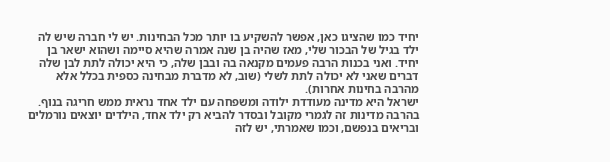יחיד כמו שהציגו כאן, אפשר להשקיע בו יותר מכל הבחינות. יש לי חברה שיש לה ילד בגיל של הבכור שלי, מאז שהיה בן שנה אמרה שהיא סיימה ושהוא ישאר בן יחיד. ואני בכנות הרבה פעמים מקנאה בה ובבן שלה, כי היא יכולה לתת לבן שלה דברים שאני לא יכולה לתת לשלי (שוב, לא מדברת מבחינה כספית בכלל אלא מהרבה בחינות אחרות).
ישראל היא מדינה מעודדת ילודה ומשפחה עם ילד אחד נראית ממש חריגה בנוף. בהרבה מדינות זה לגמרי מקובל ובסדר להביא רק ילד אחד, הילדים יוצאים נורמלים ובריאים בנפשם, וכמו שאמרתי, יש לזה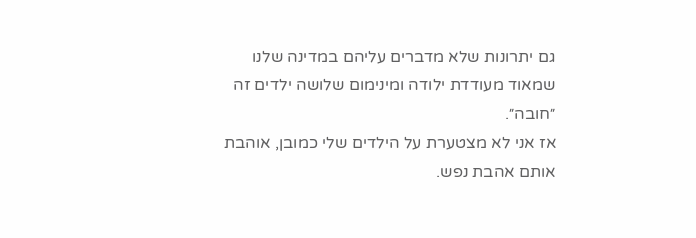גם יתרונות שלא מדברים עליהם במדינה שלנו שמאוד מעודדת ילודה ומינימום שלושה ילדים זה ״חובה״.
אז אני לא מצטערת על הילדים שלי כמובן, אוהבת אותם אהבת נפש.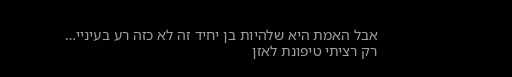אבל האמת היא שלהיות בן יחיד זה לא כזה רע בעיניי…
רק רציתי טיפונת לאזן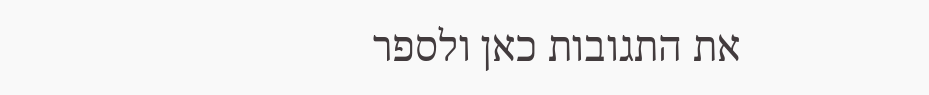את התגובות כאן ולספר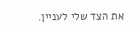את הצד שלי לעניין.